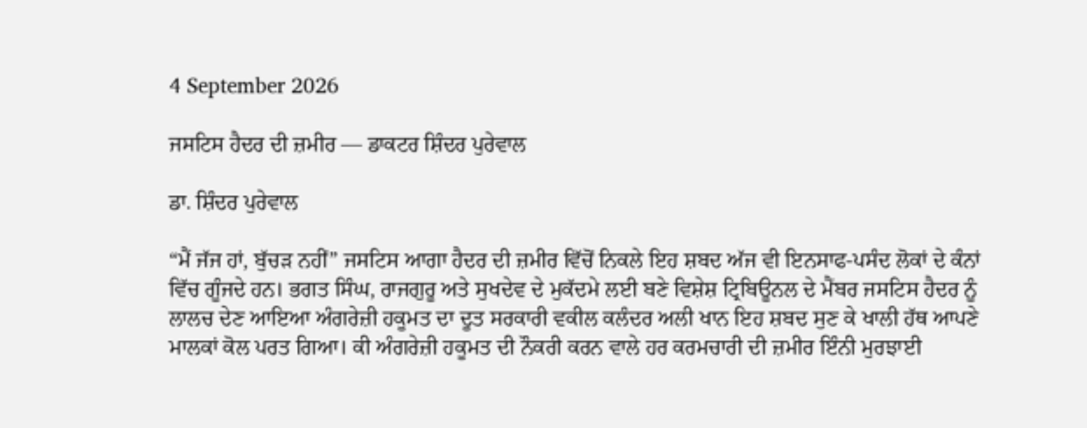4 September 2026

ਜਸਟਿਸ ਹੈਦਰ ਦੀ ਜ਼ਮੀਰ — ਡਾਕਟਰ ਸ਼ਿੰਦਰ ਪੁਰੇਵਾਲ

ਡਾ. ਸ਼ਿੰਦਰ ਪੁਰੇਵਾਲ

“ਮੈਂ ਜੱਜ ਹਾਂ, ਬੁੱਚੜ ਨਹੀਂ” ਜਸਟਿਸ ਆਗਾ ਹੈਦਰ ਦੀ ਜ਼ਮੀਰ ਵਿੱਚੋਂ ਨਿਕਲੇ ਇਹ ਸ਼ਬਦ ਅੱਜ ਵੀ ਇਨਸਾਫ-ਪਸੰਦ ਲੋਕਾਂ ਦੇ ਕੰਨਾਂ ਵਿੱਚ ਗੂੰਜਦੇ ਹਨ। ਭਗਤ ਸਿੰਘ, ਰਾਜਗੁਰੂ ਅਤੇ ਸੁਖਦੇਵ ਦੇ ਮੁਕੱਦਮੇ ਲਈ ਬਣੇ ਵਿਸ਼ੇਸ਼ ਟ੍ਰਿਬਿਊਨਲ ਦੇ ਮੈਂਬਰ ਜਸਟਿਸ ਹੈਦਰ ਨੂੰ ਲਾਲਚ ਦੇਣ ਆਇਆ ਅੰਗਰੇਜ਼ੀ ਹਕੂਮਤ ਦਾ ਦੂਤ ਸਰਕਾਰੀ ਵਕੀਲ ਕਲੰਦਰ ਅਲੀ ਖਾਨ ਇਹ ਸ਼ਬਦ ਸੁਣ ਕੇ ਖਾਲੀ ਹੱਥ ਆਪਣੇ ਮਾਲਕਾਂ ਕੋਲ ਪਰਤ ਗਿਆ। ਕੀ ਅੰਗਰੇਜ਼ੀ ਹਕੂਮਤ ਦੀ ਨੌਕਰੀ ਕਰਨ ਵਾਲੇ ਹਰ ਕਰਮਚਾਰੀ ਦੀ ਜ਼ਮੀਰ ਇੰਨੀ ਮੁਰਝਾਈ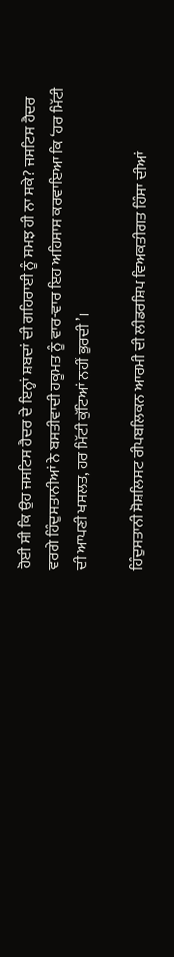ਹੋਈ ਸੀ ਕਿ ਉਹ ਜਸਟਿਸ ਹੈਦਰ ਦੇ ਇਨ੍ਹਾਂ ਸ਼ਬਦਾਂ ਦੀ ਗਹਿਰਾਈ ਨੂੰ ਸਮਝ ਹੀ ਨਾ ਸਕੇ? ਜਸਟਿਸ ਹੈਦਰ ਵਰਗੇ ਹਿੰਦੁਸਤਾਨੀਆਂ ਨੇ ਬਸਤੀਵਾਦੀ ਹਕੂਮਤ ਨੂੰ ਵਾਰ-ਵਾਰ ਇਹ ਅਹਿਸਾਸ ਕਰਵਾਇਆ ਕਿ ‘ਹਰ ਮਿੱਟੀ ਦੀ ਆਪਣੀ ਖਸਲਤ, ਹਰ ਮਿੱਟੀ ਕੁੱਟਿਆਂ ਨਹੀਂ ਭੁਰਦੀ’।

ਹਿੰਦੁਸਤਾਨੀ ਸੋਸ਼ਲਿਸਟ ਰੀਪਬਲਿਕਨ ਆਰਮੀ ਦੀ ਲੀਡਰਸ਼ਿਪ ਵਿਅਕਤੀਗਤ ਹਿੰਸਾ ਦੀਆਂ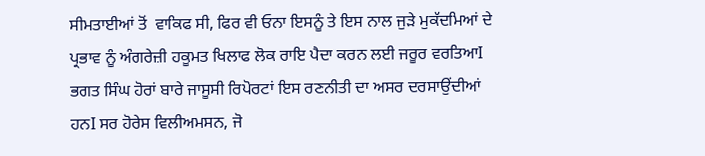ਸੀਮਤਾਈਆਂ ਤੋਂ  ਵਾਕਿਫ ਸੀ, ਫਿਰ ਵੀ ਓਨਾ ਇਸਨੂੰ ਤੇ ਇਸ ਨਾਲ ਜੁੜੇ ਮੁਕੱਦਮਿਆਂ ਦੇ ਪ੍ਰਭਾਵ ਨੂੰ ਅੰਗਰੇਜ਼ੀ ਹਕੂਮਤ ਖਿਲਾਫ ਲੋਕ ਰਾਇ ਪੈਦਾ ਕਰਨ ਲਈ ਜਰੂਰ ਵਰਤਿਆI ਭਗਤ ਸਿੰਘ ਹੋਰਾਂ ਬਾਰੇ ਜਾਸੂਸੀ ਰਿਪੋਰਟਾਂ ਇਸ ਰਣਨੀਤੀ ਦਾ ਅਸਰ ਦਰਸਾਉਂਦੀਆਂ ਹਨI ਸਰ ਹੋਰੇਸ ਵਿਲੀਅਮਸਨ, ਜੋ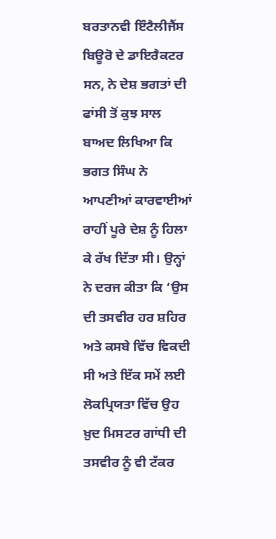ਬਰਤਾਨਵੀ ਇੰਟੈਲੀਜੈਂਸ ਬਿਊਰੋ ਦੇ ਡਾਇਰੈਕਟਰ ਸਨ, ਨੇ ਦੇਸ਼ ਭਗਤਾਂ ਦੀ ਫਾਂਸੀ ਤੋਂ ਕੁਝ ਸਾਲ ਬਾਅਦ ਲਿਖਿਆ ਕਿ ਭਗਤ ਸਿੰਘ ਨੇ ਆਪਣੀਆਂ ਕਾਰਵਾਈਆਂ ਰਾਹੀਂ ਪੂਰੇ ਦੇਸ਼ ਨੂੰ ਹਿਲਾ ਕੇ ਰੱਖ ਦਿੱਤਾ ਸੀ। ਉਨ੍ਹਾਂ ਨੇ ਦਰਜ ਕੀਤਾ ਕਿ ‘ਉਸ ਦੀ ਤਸਵੀਰ ਹਰ ਸ਼ਹਿਰ ਅਤੇ ਕਸਬੇ ਵਿੱਚ ਵਿਕਦੀ ਸੀ ਅਤੇ ਇੱਕ ਸਮੇਂ ਲਈ ਲੋਕਪ੍ਰਿਯਤਾ ਵਿੱਚ ਉਹ ਖ਼ੁਦ ਮਿਸਟਰ ਗਾਂਧੀ ਦੀ ਤਸਵੀਰ ਨੂੰ ਵੀ ਟੱਕਰ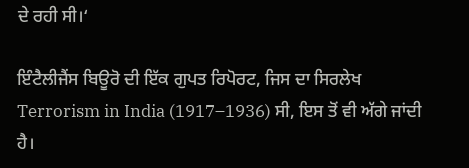ਦੇ ਰਹੀ ਸੀ।‘

ਇੰਟੈਲੀਜੈਂਸ ਬਿਊਰੋ ਦੀ ਇੱਕ ਗੁਪਤ ਰਿਪੋਰਟ, ਜਿਸ ਦਾ ਸਿਰਲੇਖ Terrorism in India (1917–1936) ਸੀ, ਇਸ ਤੋਂ ਵੀ ਅੱਗੇ ਜਾਂਦੀ ਹੈ।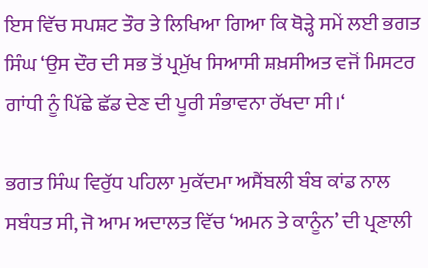ਇਸ ਵਿੱਚ ਸਪਸ਼ਟ ਤੌਰ ਤੇ ਲਿਖਿਆ ਗਿਆ ਕਿ ਥੋੜ੍ਹੇ ਸਮੇਂ ਲਈ ਭਗਤ ਸਿੰਘ ‘ਉਸ ਦੌਰ ਦੀ ਸਭ ਤੋਂ ਪ੍ਰਮੁੱਖ ਸਿਆਸੀ ਸ਼ਖ਼ਸੀਅਤ ਵਜੋਂ ਮਿਸਟਰ ਗਾਂਧੀ ਨੂੰ ਪਿੱਛੇ ਛੱਡ ਦੇਣ ਦੀ ਪੂਰੀ ਸੰਭਾਵਨਾ ਰੱਖਦਾ ਸੀ।‘

ਭਗਤ ਸਿੰਘ ਵਿਰੁੱਧ ਪਹਿਲਾ ਮੁਕੱਦਮਾ ਅਸੈਂਬਲੀ ਬੰਬ ਕਾਂਡ ਨਾਲ ਸਬੰਧਤ ਸੀ, ਜੋ ਆਮ ਅਦਾਲਤ ਵਿੱਚ ‘ਅਮਨ ਤੇ ਕਾਨੂੰਨ’ ਦੀ ਪ੍ਰਣਾਲੀ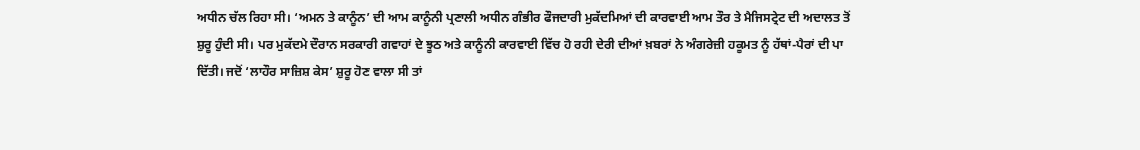ਅਧੀਨ ਚੱਲ ਰਿਹਾ ਸੀ। ‘ਅਮਨ ਤੇ ਕਾਨੂੰਨ’ ਦੀ ਆਮ ਕਾਨੂੰਨੀ ਪ੍ਰਣਾਲੀ ਅਧੀਨ ਗੰਭੀਰ ਫੌਜਦਾਰੀ ਮੁਕੱਦਮਿਆਂ ਦੀ ਕਾਰਵਾਈ ਆਮ ਤੌਰ ਤੇ ਮੈਜਿਸਟ੍ਰੇਟ ਦੀ ਅਦਾਲਤ ਤੋਂ ਸ਼ੁਰੂ ਹੁੰਦੀ ਸੀ। ਪਰ ਮੁਕੱਦਮੇ ਦੌਰਾਨ ਸਰਕਾਰੀ ਗਵਾਹਾਂ ਦੇ ਝੂਠ ਅਤੇ ਕਾਨੂੰਨੀ ਕਾਰਵਾਈ ਵਿੱਚ ਹੋ ਰਹੀ ਦੇਰੀ ਦੀਆਂ ਖ਼ਬਰਾਂ ਨੇ ਅੰਗਰੇਜ਼ੀ ਹਕੂਮਤ ਨੂੰ ਹੱਥਾਂ-ਪੈਰਾਂ ਦੀ ਪਾ ਦਿੱਤੀ। ਜਦੋਂ ‘ਲਾਹੌਰ ਸਾਜ਼ਿਸ਼ ਕੇਸ’ ਸ਼ੁਰੂ ਹੋਣ ਵਾਲਾ ਸੀ ਤਾਂ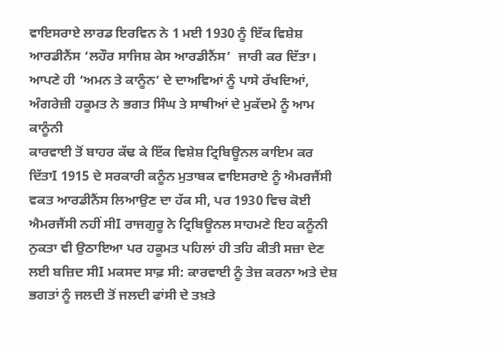ਵਾਇਸਰਾਏ ਲਾਰਡ ਇਰਵਿਨ ਨੇ 1 ਮਈ 1930 ਨੂੰ ਇੱਕ ਵਿਸ਼ੇਸ਼ ਆਰਡੀਨੈਂਸ ‘ਲਹੌਰ ਸਾਜਿਸ਼ ਕੇਸ ਆਰਡੀਨੈਂਸ’  ਜਾਰੀ ਕਰ ਦਿੱਤਾ। ਆਪਣੇ ਹੀ ‘ਅਮਨ ਤੇ ਕਾਨੂੰਨ’ ਦੇ ਦਾਅਵਿਆਂ ਨੂੰ ਪਾਸੇ ਰੱਖਦਿਆਂ, ਅੰਗਰੇਜ਼ੀ ਹਕੂਮਤ ਨੇ ਭਗਤ ਸਿੰਘ ਤੇ ਸਾਥੀਆਂ ਦੇ ਮੁਕੱਦਮੇ ਨੂੰ ਆਮ ਕਾਨੂੰਨੀ
ਕਾਰਵਾਈ ਤੋਂ ਬਾਹਰ ਕੱਢ ਕੇ ਇੱਕ ਵਿਸ਼ੇਸ਼ ਟ੍ਰਿਬਿਊਨਲ ਕਾਇਮ ਕਰ ਦਿੱਤਾI 1915 ਦੇ ਸਰਕਾਰੀ ਕਨੂੰਨ ਮੁਤਾਬਕ ਵਾਇਸਰਾਏ ਨੂੰ ਐਮਰਜੈਂਸੀ ਵਕਤ ਆਰਡੀਨੈਂਸ ਲਿਆਉਣ ਦਾ ਹੱਕ ਸੀ, ਪਰ 1930 ਵਿਚ ਕੋਈ ਐਮਰਜੈਂਸੀ ਨਹੀਂ ਸੀI ਰਾਜਗੁਰੂ ਨੇ ਟ੍ਰਿਬਿਊਨਲ ਸਾਹਮਣੇ ਇਹ ਕਨੂੰਨੀ ਨੁਕਤਾ ਵੀ ਉਠਾਇਆ ਪਰ ਹਕੂਮਤ ਪਹਿਲਾਂ ਹੀ ਤਹਿ ਕੀਤੀ ਸਜ਼ਾ ਦੇਣ ਲਈ ਬਜ਼ਿਦ ਸੀI ਮਕਸਦ ਸਾਫ਼ ਸੀ: ਕਾਰਵਾਈ ਨੂੰ ਤੇਜ਼ ਕਰਨਾ ਅਤੇ ਦੇਸ਼ ਭਗਤਾਂ ਨੂੰ ਜਲਦੀ ਤੋਂ ਜਲਦੀ ਫਾਂਸੀ ਦੇ ਤਖ਼ਤੇ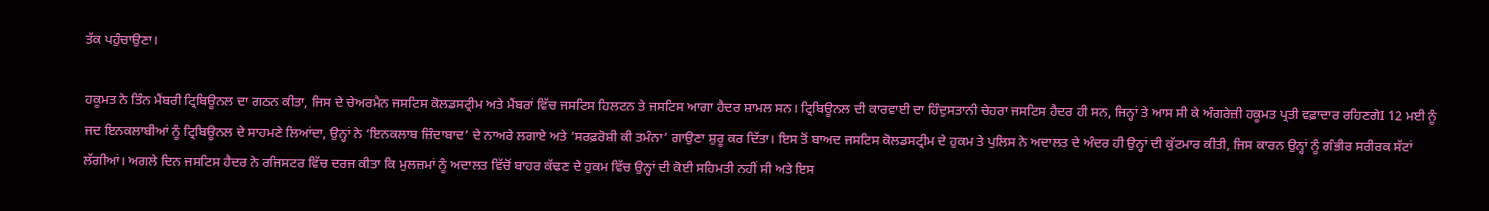ਤੱਕ ਪਹੁੰਚਾਉਣਾ।

ਹਕੂਮਤ ਨੇ ਤਿੰਨ ਮੈਂਬਰੀ ਟ੍ਰਿਬਿਊਨਲ ਦਾ ਗਠਨ ਕੀਤਾ, ਜਿਸ ਦੇ ਚੇਅਰਮੈਨ ਜਸਟਿਸ ਕੋਲਡਸਟ੍ਰੀਮ ਅਤੇ ਮੈਂਬਰਾਂ ਵਿੱਚ ਜਸਟਿਸ ਹਿਲਟਨ ਤੇ ਜਸਟਿਸ ਆਗਾ ਹੈਦਰ ਸ਼ਾਮਲ ਸਨ। ਟ੍ਰਿਬਿਊਨਲ ਦੀ ਕਾਰਵਾਈ ਦਾ ਹਿੰਦੁਸਤਾਨੀ ਚੇਹਰਾ ਜਸਟਿਸ ਹੈਦਰ ਹੀ ਸਨ, ਜਿਨ੍ਹਾਂ ਤੇ ਆਸ ਸੀ ਕੇ ਅੰਗਰੇਜ਼ੀ ਹਕੂਮਤ ਪ੍ਰਤੀ ਵਫ਼ਾਦਾਰ ਰਹਿਣਗੇI 12 ਮਈ ਨੂੰ ਜਦ ਇਨਕਲਾਬੀਆਂ ਨੂੰ ਟ੍ਰਿਬਿਊਨਲ ਦੇ ਸਾਹਮਣੇ ਲਿਆਂਦਾ, ਉਨ੍ਹਾਂ ਨੇ ‘ਇਨਕਲਾਬ ਜ਼ਿੰਦਾਬਾਦ’ ਦੇ ਨਾਅਰੇ ਲਗਾਏ ਅਤੇ ‘ਸਰਫ਼ਰੋਸ਼ੀ ਕੀ ਤਮੰਨਾ’ ਗਾਉਣਾ ਸ਼ੁਰੂ ਕਰ ਦਿੱਤਾ। ਇਸ ਤੋਂ ਬਾਅਦ ਜਸਟਿਸ ਕੋਲਡਸਟ੍ਰੀਮ ਦੇ ਹੁਕਮ ਤੇ ਪੁਲਿਸ ਨੇ ਅਦਾਲਤ ਦੇ ਅੰਦਰ ਹੀ ਉਨ੍ਹਾਂ ਦੀ ਕੁੱਟਮਾਰ ਕੀਤੀ, ਜਿਸ ਕਾਰਨ ਉਨ੍ਹਾਂ ਨੂੰ ਗੰਭੀਰ ਸਰੀਰਕ ਸੱਟਾਂ ਲੱਗੀਆਂ। ਅਗਲੇ ਦਿਨ ਜਸਟਿਸ ਹੈਦਰ ਨੇ ਰਜਿਸਟਰ ਵਿੱਚ ਦਰਜ ਕੀਤਾ ਕਿ ਮੁਲਜ਼ਮਾਂ ਨੂੰ ਅਦਾਲਤ ਵਿੱਚੋਂ ਬਾਹਰ ਕੱਢਣ ਦੇ ਹੁਕਮ ਵਿੱਚ ਉਨ੍ਹਾਂ ਦੀ ਕੋਈ ਸਹਿਮਤੀ ਨਹੀਂ ਸੀ ਅਤੇ ਇਸ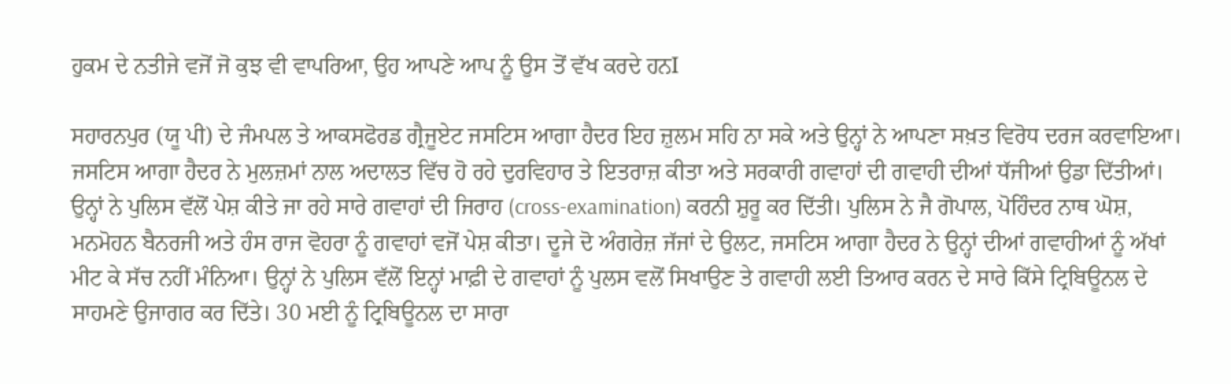ਹੁਕਮ ਦੇ ਨਤੀਜੇ ਵਜੋਂ ਜੋ ਕੁਝ ਵੀ ਵਾਪਰਿਆ, ਉਹ ਆਪਣੇ ਆਪ ਨੂੰ ਉਸ ਤੋਂ ਵੱਖ ਕਰਦੇ ਹਨI

ਸਹਾਰਨਪੁਰ (ਯੂ ਪੀ) ਦੇ ਜੰਮਪਲ ਤੇ ਆਕਸਫੋਰਡ ਗ੍ਰੈਜੂਏਟ ਜਸਟਿਸ ਆਗਾ ਹੈਦਰ ਇਹ ਜ਼ੁਲਮ ਸਹਿ ਨਾ ਸਕੇ ਅਤੇ ਉਨ੍ਹਾਂ ਨੇ ਆਪਣਾ ਸਖ਼ਤ ਵਿਰੋਧ ਦਰਜ ਕਰਵਾਇਆ। ਜਸਟਿਸ ਆਗਾ ਹੈਦਰ ਨੇ ਮੁਲਜ਼ਮਾਂ ਨਾਲ ਅਦਾਲਤ ਵਿੱਚ ਹੋ ਰਹੇ ਦੁਰਵਿਹਾਰ ਤੇ ਇਤਰਾਜ਼ ਕੀਤਾ ਅਤੇ ਸਰਕਾਰੀ ਗਵਾਹਾਂ ਦੀ ਗਵਾਹੀ ਦੀਆਂ ਧੱਜੀਆਂ ਉਡਾ ਦਿੱਤੀਆਂ। ਉਨ੍ਹਾਂ ਨੇ ਪੁਲਿਸ ਵੱਲੋਂ ਪੇਸ਼ ਕੀਤੇ ਜਾ ਰਹੇ ਸਾਰੇ ਗਵਾਹਾਂ ਦੀ ਜਿਰਾਹ (cross-examination) ਕਰਨੀ ਸ਼ੁਰੂ ਕਰ ਦਿੱਤੀ। ਪੁਲਿਸ ਨੇ ਜੈ ਗੋਪਾਲ, ਪੋਹਿੰਦਰ ਨਾਥ ਘੋਸ਼, ਮਨਮੋਹਨ ਬੈਨਰਜੀ ਅਤੇ ਹੰਸ ਰਾਜ ਵੋਹਰਾ ਨੂੰ ਗਵਾਹਾਂ ਵਜੋਂ ਪੇਸ਼ ਕੀਤਾ। ਦੂਜੇ ਦੋ ਅੰਗਰੇਜ਼ ਜੱਜਾਂ ਦੇ ਉਲਟ, ਜਸਟਿਸ ਆਗਾ ਹੈਦਰ ਨੇ ਉਨ੍ਹਾਂ ਦੀਆਂ ਗਵਾਹੀਆਂ ਨੂੰ ਅੱਖਾਂ ਮੀਟ ਕੇ ਸੱਚ ਨਹੀਂ ਮੰਨਿਆ। ਉਨ੍ਹਾਂ ਨੇ ਪੁਲਿਸ ਵੱਲੋਂ ਇਨ੍ਹਾਂ ਮਾਫ਼ੀ ਦੇ ਗਵਾਹਾਂ ਨੂੰ ਪੁਲਸ ਵਲੋਂ ਸਿਖਾਉਣ ਤੇ ਗਵਾਹੀ ਲਈ ਤਿਆਰ ਕਰਨ ਦੇ ਸਾਰੇ ਕਿੱਸੇ ਟ੍ਰਿਬਿਊਨਲ ਦੇ ਸਾਹਮਣੇ ਉਜਾਗਰ ਕਰ ਦਿੱਤੇ। 30 ਮਈ ਨੂੰ ਟ੍ਰਿਬਿਊਨਲ ਦਾ ਸਾਰਾ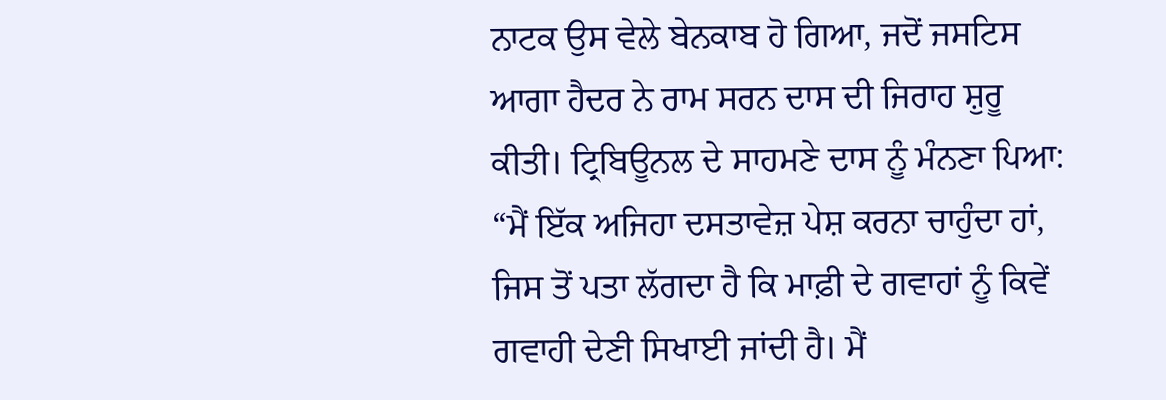ਨਾਟਕ ਉਸ ਵੇਲੇ ਬੇਨਕਾਬ ਹੋ ਗਿਆ, ਜਦੋਂ ਜਸਟਿਸ ਆਗਾ ਹੈਦਰ ਨੇ ਰਾਮ ਸਰਨ ਦਾਸ ਦੀ ਜਿਰਾਹ ਸ਼ੁਰੂ ਕੀਤੀ। ਟ੍ਰਿਬਿਊਨਲ ਦੇ ਸਾਹਮਣੇ ਦਾਸ ਨੂੰ ਮੰਨਣਾ ਪਿਆ: “ਮੈਂ ਇੱਕ ਅਜਿਹਾ ਦਸਤਾਵੇਜ਼ ਪੇਸ਼ ਕਰਨਾ ਚਾਹੁੰਦਾ ਹਾਂ, ਜਿਸ ਤੋਂ ਪਤਾ ਲੱਗਦਾ ਹੈ ਕਿ ਮਾਫ਼ੀ ਦੇ ਗਵਾਹਾਂ ਨੂੰ ਕਿਵੇਂ ਗਵਾਹੀ ਦੇਣੀ ਸਿਖਾਈ ਜਾਂਦੀ ਹੈ। ਮੈਂ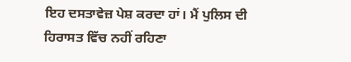ਇਹ ਦਸਤਾਵੇਜ਼ ਪੇਸ਼ ਕਰਦਾ ਹਾਂ। ਮੈਂ ਪੁਲਿਸ ਦੀ ਹਿਰਾਸਤ ਵਿੱਚ ਨਹੀਂ ਰਹਿਣਾ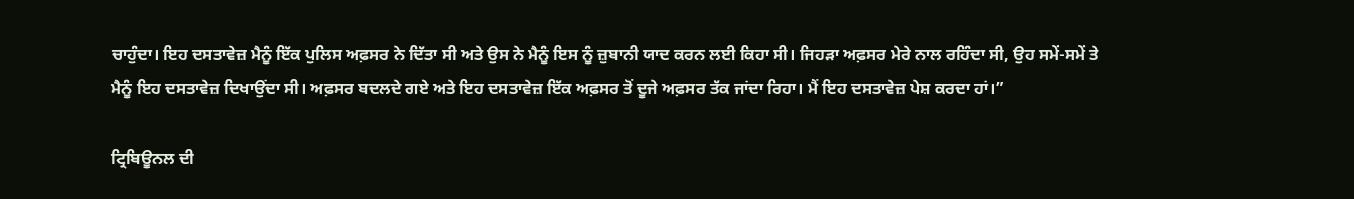ਚਾਹੁੰਦਾ। ਇਹ ਦਸਤਾਵੇਜ਼ ਮੈਨੂੰ ਇੱਕ ਪੁਲਿਸ ਅਫ਼ਸਰ ਨੇ ਦਿੱਤਾ ਸੀ ਅਤੇ ਉਸ ਨੇ ਮੈਨੂੰ ਇਸ ਨੂੰ ਜ਼ੁਬਾਨੀ ਯਾਦ ਕਰਨ ਲਈ ਕਿਹਾ ਸੀ। ਜਿਹੜਾ ਅਫ਼ਸਰ ਮੇਰੇ ਨਾਲ ਰਹਿੰਦਾ ਸੀ, ਉਹ ਸਮੇਂ-ਸਮੇਂ ਤੇ ਮੈਨੂੰ ਇਹ ਦਸਤਾਵੇਜ਼ ਦਿਖਾਉਂਦਾ ਸੀ। ਅਫ਼ਸਰ ਬਦਲਦੇ ਗਏ ਅਤੇ ਇਹ ਦਸਤਾਵੇਜ਼ ਇੱਕ ਅਫ਼ਸਰ ਤੋਂ ਦੂਜੇ ਅਫ਼ਸਰ ਤੱਕ ਜਾਂਦਾ ਰਿਹਾ। ਮੈਂ ਇਹ ਦਸਤਾਵੇਜ਼ ਪੇਸ਼ ਕਰਦਾ ਹਾਂ।”

ਟ੍ਰਿਬਿਊਨਲ ਦੀ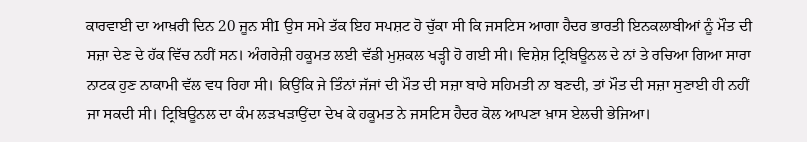ਕਾਰਵਾਈ ਦਾ ਆਖ਼ਰੀ ਦਿਨ 20 ਜੂਨ ਸੀI ਉਸ ਸਮੇ ਤੱਕ ਇਹ ਸਪਸ਼ਟ ਹੋ ਚੁੱਕਾ ਸੀ ਕਿ ਜਸਟਿਸ ਆਗਾ ਹੈਦਰ ਭਾਰਤੀ ਇਨਕਲਾਬੀਆਂ ਨੂੰ ਮੌਤ ਦੀ ਸਜ਼ਾ ਦੇਣ ਦੇ ਹੱਕ ਵਿੱਚ ਨਹੀਂ ਸਨ। ਅੰਗਰੇਜ਼ੀ ਹਕੂਮਤ ਲਈ ਵੱਡੀ ਮੁਸ਼ਕਲ ਖੜ੍ਹੀ ਹੋ ਗਈ ਸੀ। ਵਿਸ਼ੇਸ਼ ਟ੍ਰਿਬਿਊਨਲ ਦੇ ਨਾਂ ਤੇ ਰਚਿਆ ਗਿਆ ਸਾਰਾ ਨਾਟਕ ਹੁਣ ਨਾਕਾਮੀ ਵੱਲ ਵਧ ਰਿਹਾ ਸੀ। ਕਿਉਂਕਿ ਜੇ ਤਿੰਨਾਂ ਜੱਜਾਂ ਦੀ ਮੌਤ ਦੀ ਸਜ਼ਾ ਬਾਰੇ ਸਹਿਮਤੀ ਨਾ ਬਣਦੀ, ਤਾਂ ਮੌਤ ਦੀ ਸਜ਼ਾ ਸੁਣਾਈ ਹੀ ਨਹੀਂ ਜਾ ਸਕਦੀ ਸੀ। ਟ੍ਰਿਬਿਊਨਲ ਦਾ ਕੰਮ ਲੜਖੜਾਉਂਦਾ ਦੇਖ ਕੇ ਹਕੂਮਤ ਨੇ ਜਸਟਿਸ ਹੈਦਰ ਕੋਲ ਆਪਣਾ ਖ਼ਾਸ ਏਲਚੀ ਭੇਜਿਆ।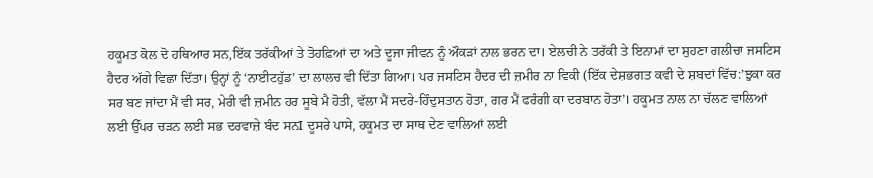ਹਕੂਮਤ ਕੋਲ ਦੋ ਹਥਿਆਰ ਸਨ,ਇੱਕ ਤਰੱਕੀਆਂ ਤੇ ਤੋਹਫ਼ਿਆਂ ਦਾ ਅਤੇ ਦੂਜਾ ਜੀਵਨ ਨੂੰ ਔਕੜਾਂ ਨਾਲ ਭਰਨ ਦਾ। ਏਲਚੀ ਨੇ ਤਰੱਕੀ ਤੇ ਇਨਾਮਾਂ ਦਾ ਸੁਹਣਾ ਗਲੀਚਾ ਜਸਟਿਸ ਹੈਦਰ ਅੱਗੇ ਵਿਛਾ ਦਿੱਤਾ। ਉਨ੍ਹਾਂ ਨੂੰ ‘ਨਾਈਟਹੁੱਡ’ ਦਾ ਲਾਲਚ ਵੀ ਦਿੱਤਾ ਗਿਆ। ਪਰ ਜਸਟਿਸ ਹੈਦਰ ਦੀ ਜ਼ਮੀਰ ਨਾ ਵਿਕੀ (ਇੱਕ ਦੇਸ਼ਭਗਤ ਕਵੀ ਦੇ ਸ਼ਬਦਾਂ ਵਿੱਚ:’ਝੁਕਾ ਕਰ ਸਰ ਬਣ ਜਾਂਦਾ ਮੈਂ ਵੀ ਸਰ, ਮੇਰੀ ਵੀ ਜ਼ਮੀਨ ਹਰ ਸੂਬੇ ਮੈ ਹੋਤੀ, ਵੱਲਾ ਮੈਂ ਸਦਰੇ-ਹਿੰਦੁਸਤਾਨ ਹੋਤਾ, ਗਰ ਮੈਂ ਫਰੰਗੀ ਕਾ ਦਰਬਾਨ ਹੋਤਾ’। ਹਕੂਮਤ ਨਾਲ ਨਾ ਚੱਲਣ ਵਾਲਿਆਂ ਲਈ ਉੱਪਰ ਚੜਨ ਲਈ ਸਭ ਦਰਵਾਜ਼ੇ ਬੰਦ ਸਨI ਦੂਸਰੇ ਪਾਸੇ, ਹਕੂਮਤ ਦਾ ਸਾਥ ਦੇਣ ਵਾਲਿਆਂ ਲਈ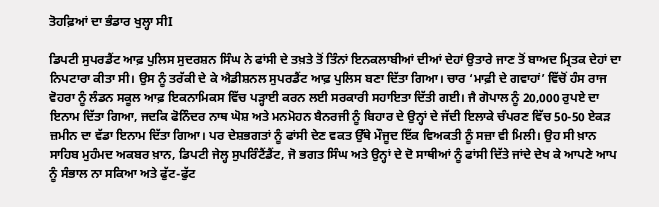ਤੋਹਫ਼ਿਆਂ ਦਾ ਭੰਡਾਰ ਖੁਲ੍ਹਾ ਸੀI

ਡਿਪਟੀ ਸੁਪਰਡੈਂਟ ਆਫ਼ ਪੁਲਿਸ ਸੁਦਰਸ਼ਨ ਸਿੰਘ ਨੇ ਫਾਂਸੀ ਦੇ ਤਖ਼ਤੇ ਤੋਂ ਤਿੰਨਾਂ ਇਨਕਲਾਬੀਆਂ ਦੀਆਂ ਦੇਹਾਂ ਉਤਾਰੇ ਜਾਣ ਤੋਂ ਬਾਅਦ ਮ੍ਰਿਤਕ ਦੇਹਾਂ ਦਾ ਨਿਪਟਾਰਾ ਕੀਤਾ ਸੀ। ਉਸ ਨੂੰ ਤਰੱਕੀ ਦੇ ਕੇ ਐਡੀਸ਼ਨਲ ਸੁਪਰਡੈਂਟ ਆਫ਼ ਪੁਲਿਸ ਬਣਾ ਦਿੱਤਾ ਗਿਆ। ਚਾਰ ‘ਮਾਫ਼ੀ ਦੇ ਗਵਾਹਾਂ’ ਵਿੱਚੋਂ ਹੰਸ ਰਾਜ ਵੋਹਰਾ ਨੂੰ ਲੰਡਨ ਸਕੂਲ ਆਫ਼ ਇਕਨਾਮਿਕਸ ਵਿੱਚ ਪੜ੍ਹਾਈ ਕਰਨ ਲਈ ਸਰਕਾਰੀ ਸਹਾਇਤਾ ਦਿੱਤੀ ਗਈ। ਜੈ ਗੋਪਾਲ ਨੂੰ 20,000 ਰੁਪਏ ਦਾ ਇਨਾਮ ਦਿੱਤਾ ਗਿਆ, ਜਦਕਿ ਫੋਨਿੰਦਰ ਨਾਥ ਘੋਸ਼ ਅਤੇ ਮਨਮੋਹਨ ਬੈਨਰਜੀ ਨੂੰ ਬਿਹਾਰ ਦੇ ਉਨ੍ਹਾਂ ਦੇ ਜੱਦੀ ਇਲਾਕੇ ਚੰਪਰਣ ਵਿੱਚ 50-50 ਏਕੜ ਜ਼ਮੀਨ ਦਾ ਵੱਡਾ ਇਨਾਮ ਦਿੱਤਾ ਗਿਆ। ਪਰ ਦੇਸ਼ਭਗਤਾਂ ਨੂੰ ਫਾਂਸੀ ਦੇਣ ਵਕਤ ਉੱਥੇ ਮੌਜੂਦ ਇੱਕ ਵਿਅਕਤੀ ਨੂੰ ਸਜ਼ਾ ਵੀ ਮਿਲੀ। ਉਹ ਸੀ ਖ਼ਾਨ ਸਾਹਿਬ ਮੁਹੰਮਦ ਅਕਬਰ ਖ਼ਾਨ, ਡਿਪਟੀ ਜੇਲ੍ਹ ਸੁਪਰਿੰਟੈਂਡੈਂਟ, ਜੋ ਭਗਤ ਸਿੰਘ ਅਤੇ ਉਨ੍ਹਾਂ ਦੇ ਦੋ ਸਾਥੀਆਂ ਨੂੰ ਫਾਂਸੀ ਦਿੱਤੇ ਜਾਂਦੇ ਦੇਖ ਕੇ ਆਪਣੇ ਆਪ ਨੂੰ ਸੰਭਾਲ ਨਾ ਸਕਿਆ ਅਤੇ ਫੁੱਟ-ਫੁੱਟ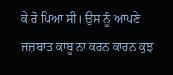ਕੇ ਰੋ ਪਿਆ ਸੀ। ਉਸ ਨੂੰ ਆਪਣੇ ਜਜ਼ਬਾਤ ਕਾਬੂ ਨਾ ਕਰਨ ਕਾਰਨ ਕੁਝ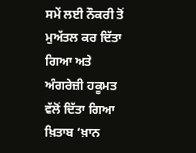ਸਮੇਂ ਲਈ ਨੌਕਰੀ ਤੋਂ ਮੁਅੱਤਲ ਕਰ ਦਿੱਤਾ ਗਿਆ ਅਤੇ ਅੰਗਰੇਜ਼ੀ ਹਕੂਮਤ ਵੱਲੋਂ ਦਿੱਤਾ ਗਿਆ ਖ਼ਿਤਾਬ ‘ਖ਼ਾਨ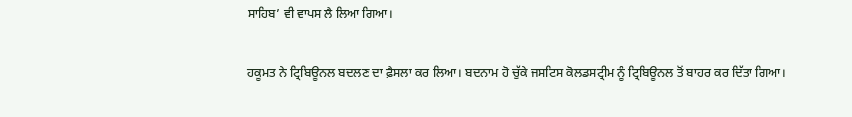ਸਾਹਿਬ’ ਵੀ ਵਾਪਸ ਲੈ ਲਿਆ ਗਿਆ।

ਹਕੂਮਤ ਨੇ ਟ੍ਰਿਬਿਊਨਲ ਬਦਲਣ ਦਾ ਫ਼ੈਸਲਾ ਕਰ ਲਿਆ। ਬਦਨਾਮ ਹੋ ਚੁੱਕੇ ਜਸਟਿਸ ਕੋਲਡਸਟ੍ਰੀਮ ਨੂੰ ਟ੍ਰਿਬਿਊਨਲ ਤੋਂ ਬਾਹਰ ਕਰ ਦਿੱਤਾ ਗਿਆ।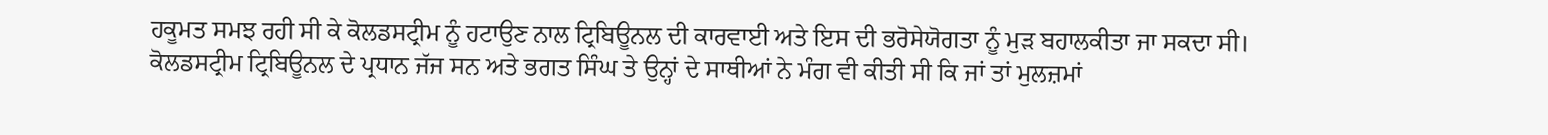ਹਕੂਮਤ ਸਮਝ ਰਹੀ ਸੀ ਕੇ ਕੋਲਡਸਟ੍ਰੀਮ ਨੂੰ ਹਟਾਉਣ ਨਾਲ ਟ੍ਰਿਬਿਊਨਲ ਦੀ ਕਾਰਵਾਈ ਅਤੇ ਇਸ ਦੀ ਭਰੋਸੇਯੋਗਤਾ ਨੂੰ ਮੁੜ ਬਹਾਲਕੀਤਾ ਜਾ ਸਕਦਾ ਸੀ। ਕੋਲਡਸਟ੍ਰੀਮ ਟ੍ਰਿਬਿਊਨਲ ਦੇ ਪ੍ਰਧਾਨ ਜੱਜ ਸਨ ਅਤੇ ਭਗਤ ਸਿੰਘ ਤੇ ਉਨ੍ਹਾਂ ਦੇ ਸਾਥੀਆਂ ਨੇ ਮੰਗ ਵੀ ਕੀਤੀ ਸੀ ਕਿ ਜਾਂ ਤਾਂ ਮੁਲਜ਼ਮਾਂ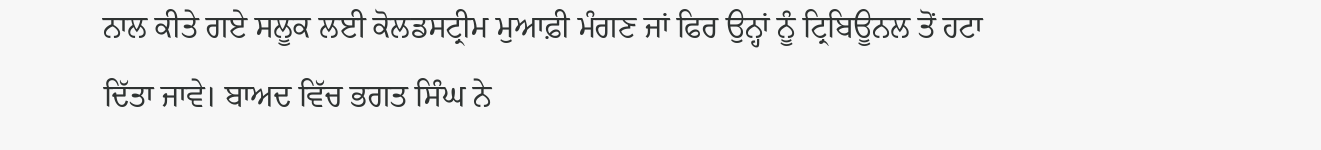ਨਾਲ ਕੀਤੇ ਗਏ ਸਲੂਕ ਲਈ ਕੋਲਡਸਟ੍ਰੀਮ ਮੁਆਫ਼ੀ ਮੰਗਣ ਜਾਂ ਫਿਰ ਉਨ੍ਹਾਂ ਨੂੰ ਟ੍ਰਿਬਿਊਨਲ ਤੋਂ ਹਟਾ ਦਿੱਤਾ ਜਾਵੇ। ਬਾਅਦ ਵਿੱਚ ਭਗਤ ਸਿੰਘ ਨੇ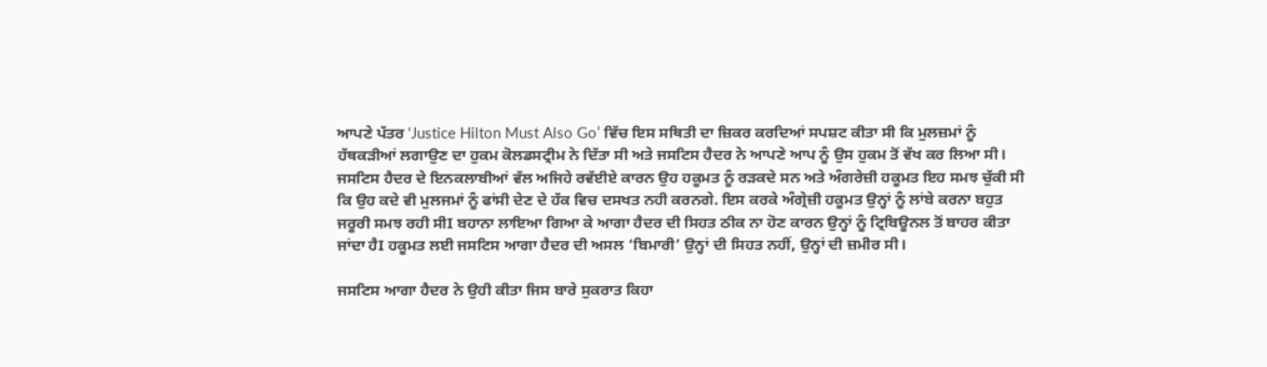ਆਪਣੇ ਪੱਤਰ ‘Justice Hilton Must Also Go’ ਵਿੱਚ ਇਸ ਸਥਿਤੀ ਦਾ ਜ਼ਿਕਰ ਕਰਦਿਆਂ ਸਪਸ਼ਟ ਕੀਤਾ ਸੀ ਕਿ ਮੁਲਜ਼ਮਾਂ ਨੂੰ ਹੱਥਕੜੀਆਂ ਲਗਾਉਣ ਦਾ ਹੁਕਮ ਕੋਲਡਸਟ੍ਰੀਮ ਨੇ ਦਿੱਤਾ ਸੀ ਅਤੇ ਜਸਟਿਸ ਹੈਦਰ ਨੇ ਆਪਣੇ ਆਪ ਨੂੰ ਉਸ ਹੁਕਮ ਤੋਂ ਵੱਖ ਕਰ ਲਿਆ ਸੀ। ਜਸਟਿਸ ਹੈਦਰ ਦੇ ਇਨਕਲਾਬੀਆਂ ਵੱਲ ਅਜਿਹੇ ਰਵੱਈਏ ਕਾਰਨ ਉਹ ਹਕੂਮਤ ਨੂੰ ਰੜਕਦੇ ਸਨ ਅਤੇ ਅੰਗਰੇਜ਼ੀ ਹਕੂਮਤ ਇਹ ਸਮਝ ਚੁੱਕੀ ਸੀ ਕਿ ਉਹ ਕਦੇ ਵੀ ਮੁਲਜਮਾਂ ਨੂੰ ਫਾਂਸੀ ਦੇਣ ਦੇ ਹੱਕ ਵਿਚ ਦਸਖਤ ਨਹੀ ਕਰਨਗੇ. ਇਸ ਕਰਕੇ ਅੰਗ੍ਰੇਜ਼ੀ ਹਕੂਮਤ ਉਨ੍ਹਾਂ ਨੂੰ ਲਾਂਬੇ ਕਰਨਾ ਬਹੁਤ ਜਰੂਰੀ ਸਮਝ ਰਹੀ ਸੀI ਬਹਾਨਾ ਲਾਇਆ ਗਿਆ ਕੇ ਆਗਾ ਹੈਦਰ ਦੀ ਸਿਹਤ ਠੀਕ ਨਾ ਹੋਣ ਕਾਰਨ ਉਨ੍ਹਾਂ ਨੂੰ ਟ੍ਰਿਬਿਊਨਲ ਤੋਂ ਬਾਹਰ ਕੀਤਾ ਜਾਂਦਾ ਹੈI ਹਕੂਮਤ ਲਈ ਜਸਟਿਸ ਆਗਾ ਹੈਦਰ ਦੀ ਅਸਲ ‘ਬਿਮਾਰੀ’ ਉਨ੍ਹਾਂ ਦੀ ਸਿਹਤ ਨਹੀਂ, ਉਨ੍ਹਾਂ ਦੀ ਜ਼ਮੀਰ ਸੀ।

ਜਸਟਿਸ ਆਗਾ ਹੈਦਰ ਨੇ ਉਹੀ ਕੀਤਾ ਜਿਸ ਬਾਰੇ ਸੁਕਰਾਤ ਕਿਹਾ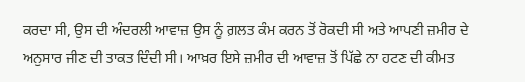ਕਰਦਾ ਸੀ, ਉਸ ਦੀ ਅੰਦਰਲੀ ਆਵਾਜ਼ ਉਸ ਨੂੰ ਗ਼ਲਤ ਕੰਮ ਕਰਨ ਤੋਂ ਰੋਕਦੀ ਸੀ ਅਤੇ ਆਪਣੀ ਜ਼ਮੀਰ ਦੇ ਅਨੁਸਾਰ ਜੀਣ ਦੀ ਤਾਕਤ ਦਿੰਦੀ ਸੀ। ਆਖ਼ਰ ਇਸੇ ਜ਼ਮੀਰ ਦੀ ਆਵਾਜ਼ ਤੋਂ ਪਿੱਛੇ ਨਾ ਹਟਣ ਦੀ ਕੀਮਤ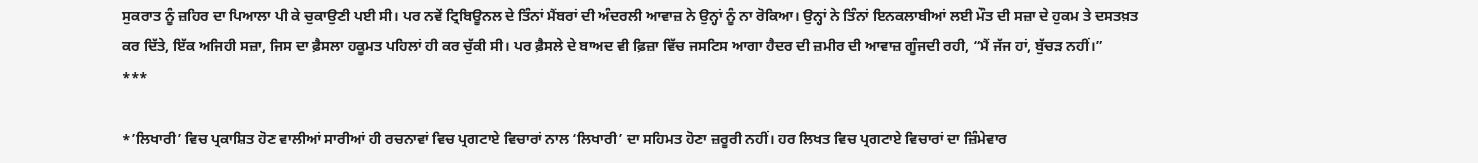ਸੁਕਰਾਤ ਨੂੰ ਜ਼ਹਿਰ ਦਾ ਪਿਆਲਾ ਪੀ ਕੇ ਚੁਕਾਉਣੀ ਪਈ ਸੀ। ਪਰ ਨਵੇਂ ਟ੍ਰਿਬਿਊਨਲ ਦੇ ਤਿੰਨਾਂ ਮੈਂਬਰਾਂ ਦੀ ਅੰਦਰਲੀ ਆਵਾਜ਼ ਨੇ ਉਨ੍ਹਾਂ ਨੂੰ ਨਾ ਰੋਕਿਆ। ਉਨ੍ਹਾਂ ਨੇ ਤਿੰਨਾਂ ਇਨਕਲਾਬੀਆਂ ਲਈ ਮੌਤ ਦੀ ਸਜ਼ਾ ਦੇ ਹੁਕਮ ਤੇ ਦਸਤਖ਼ਤ ਕਰ ਦਿੱਤੇ, ਇੱਕ ਅਜਿਹੀ ਸਜ਼ਾ, ਜਿਸ ਦਾ ਫ਼ੈਸਲਾ ਹਕੂਮਤ ਪਹਿਲਾਂ ਹੀ ਕਰ ਚੁੱਕੀ ਸੀ। ਪਰ ਫ਼ੈਸਲੇ ਦੇ ਬਾਅਦ ਵੀ ਫ਼ਿਜ਼ਾ ਵਿੱਚ ਜਸਟਿਸ ਆਗਾ ਹੈਦਰ ਦੀ ਜ਼ਮੀਰ ਦੀ ਆਵਾਜ਼ ਗੂੰਜਦੀ ਰਹੀ, “ਮੈਂ ਜੱਜ ਹਾਂ, ਬੁੱਚੜ ਨਹੀਂ।”
***

*’ਲਿਖਾਰੀ’ ਵਿਚ ਪ੍ਰਕਾਸ਼ਿਤ ਹੋਣ ਵਾਲੀਆਂ ਸਾਰੀਆਂ ਹੀ ਰਚਨਾਵਾਂ ਵਿਚ ਪ੍ਰਗਟਾਏ ਵਿਚਾਰਾਂ ਨਾਲ ‘ਲਿਖਾਰੀ’ ਦਾ ਸਹਿਮਤ ਹੋਣਾ ਜ਼ਰੂਰੀ ਨਹੀਂ। ਹਰ ਲਿਖਤ ਵਿਚ ਪ੍ਰਗਟਾਏ ਵਿਚਾਰਾਂ ਦਾ ਜ਼ਿੰਮੇਵਾਰ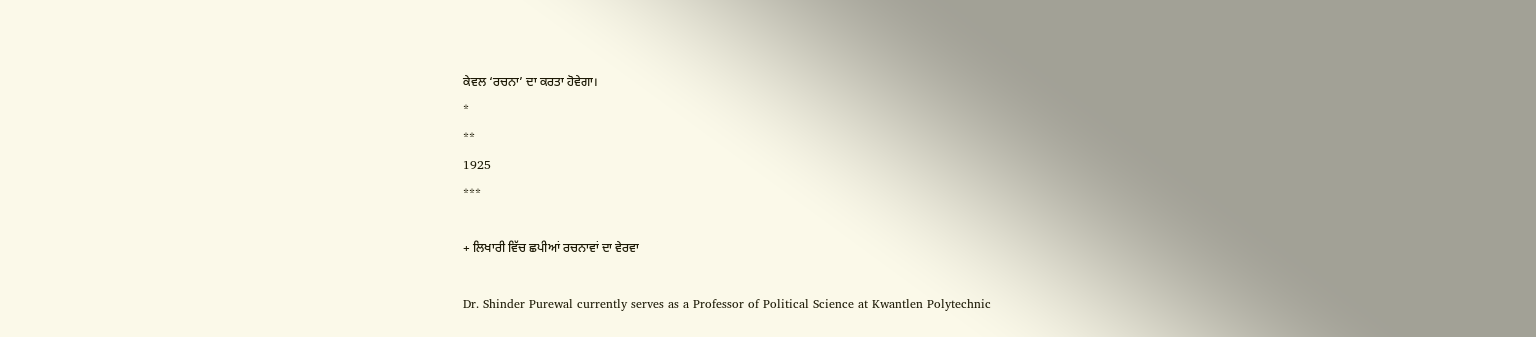ਕੇਵਲ ‘ਰਚਨਾ’ ਦਾ ਕਰਤਾ ਹੋਵੇਗਾ।
*
**
1925
***

+ ਲਿਖਾਰੀ ਵਿੱਚ ਛਪੀਆਂ ਰਚਨਾਵਾਂ ਦਾ ਵੇਰਵਾ

Dr. Shinder Purewal currently serves as a Professor of Political Science at Kwantlen Polytechnic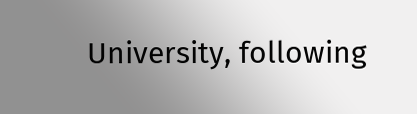University, following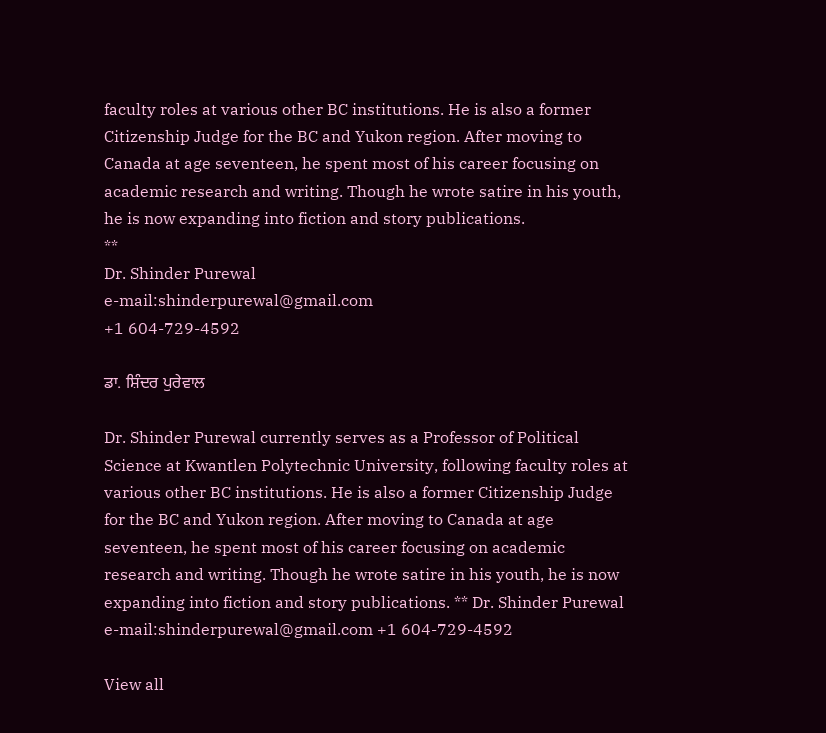faculty roles at various other BC institutions. He is also a former Citizenship Judge for the BC and Yukon region. After moving to Canada at age seventeen, he spent most of his career focusing on academic research and writing. Though he wrote satire in his youth, he is now expanding into fiction and story publications.
**
Dr. Shinder Purewal
e-mail:shinderpurewal@gmail.com
+1 604-729-4592

ਡਾ. ਸ਼ਿੰਦਰ ਪੁਰੇਵਾਲ

Dr. Shinder Purewal currently serves as a Professor of Political Science at Kwantlen Polytechnic University, following faculty roles at various other BC institutions. He is also a former Citizenship Judge for the BC and Yukon region. After moving to Canada at age seventeen, he spent most of his career focusing on academic research and writing. Though he wrote satire in his youth, he is now expanding into fiction and story publications. ** Dr. Shinder Purewal e-mail:shinderpurewal@gmail.com +1 604-729-4592

View all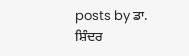posts by ਡਾ. ਸ਼ਿੰਦਰ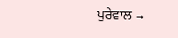ਪੁਰੇਵਾਲ →